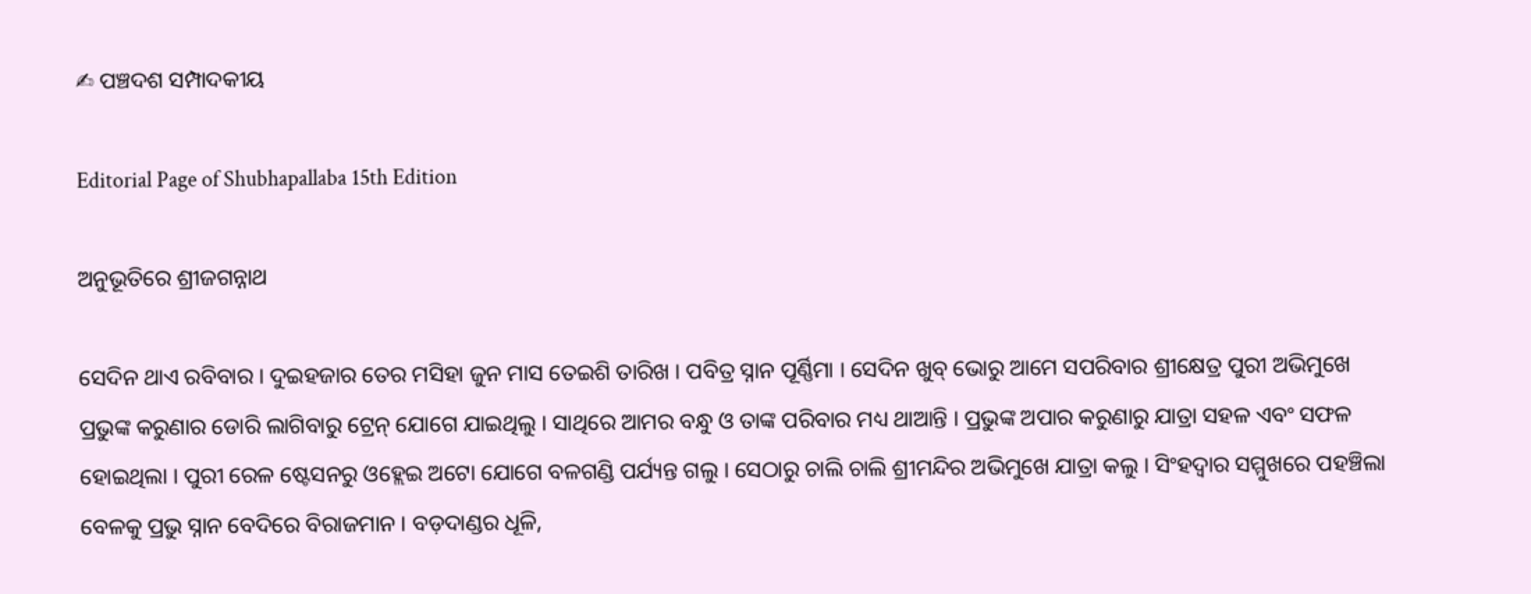✍ ପଞ୍ଚଦଶ ସମ୍ପାଦକୀୟ

Editorial Page of Shubhapallaba 15th Edition

ଅନୁଭୂତିରେ ଶ୍ରୀଜଗନ୍ନାଥ

ସେଦିନ ଥାଏ ରବିବାର । ଦୁଇହଜାର ତେର ମସିହା ଜୁନ ମାସ ତେଇଶି ତାରିଖ । ପବିତ୍ର ସ୍ନାନ ପୂର୍ଣ୍ଣିମା । ସେଦିନ ଖୁବ୍ ଭୋରୁ ଆମେ ସପରିବାର ଶ୍ରୀକ୍ଷେତ୍ର ପୁରୀ ଅଭିମୁଖେ ପ୍ରଭୁଙ୍କ କରୁଣାର ଡୋରି ଲାଗିବାରୁ ଟ୍ରେନ୍ ଯୋଗେ ଯାଇଥିଲୁ । ସାଥିରେ ଆମର ବନ୍ଧୁ ଓ ତାଙ୍କ ପରିବାର ମଧ୍ୟ ଥାଆନ୍ତି । ପ୍ରଭୁଙ୍କ ଅପାର କରୁଣାରୁ ଯାତ୍ରା ସହଳ ଏବଂ ସଫଳ ହୋଇଥିଲା । ପୁରୀ ରେଳ ଷ୍ଟେସନରୁ ଓହ୍ଲେଇ ଅଟୋ ଯୋଗେ ବଳଗଣ୍ଡି ପର୍ଯ୍ୟନ୍ତ ଗଲୁ । ସେଠାରୁ ଚାଲି ଚାଲି ଶ୍ରୀମନ୍ଦିର ଅଭିମୁଖେ ଯାତ୍ରା କଲୁ । ସିଂହଦ୍ଵାର ସମ୍ମୁଖରେ ପହଞ୍ଚିଲା ବେଳକୁ ପ୍ରଭୁ ସ୍ନାନ ବେଦିରେ ବିରାଜମାନ । ବଡ଼ଦାଣ୍ଡର ଧୂଳି,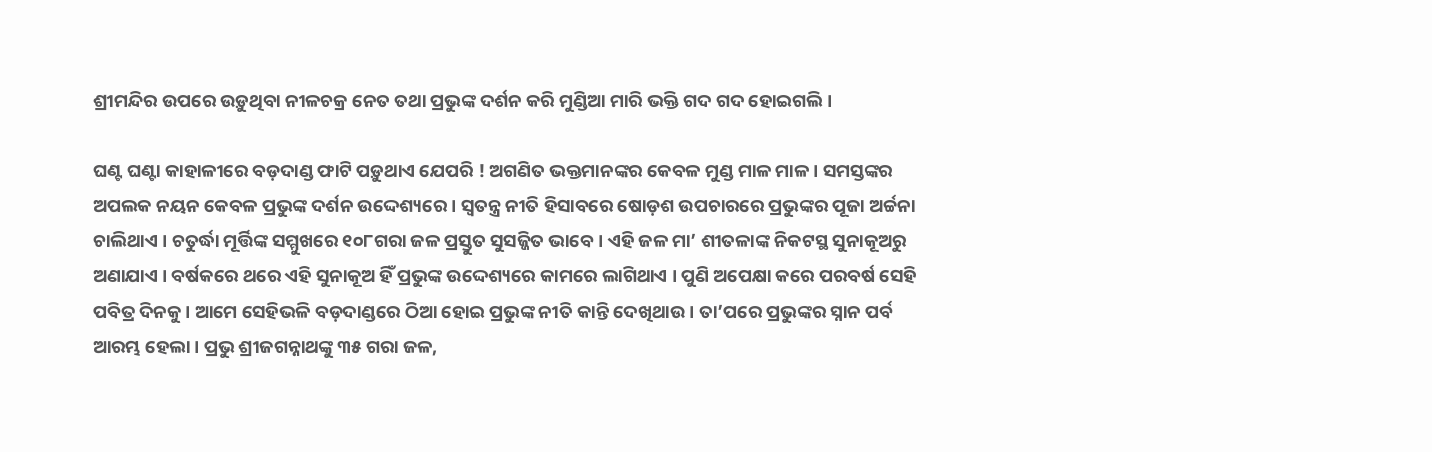ଶ୍ରୀମନ୍ଦିର ଉପରେ ଉଡ଼ୁଥିବା ନୀଳଚକ୍ର ନେତ ତଥା ପ୍ରଭୁଙ୍କ ଦର୍ଶନ କରି ମୁଣ୍ଡିଆ ମାରି ଭକ୍ତି ଗଦ ଗଦ ହୋଇଗଲି ।

ଘଣ୍ଟ ଘଣ୍ଟା କାହାଳୀରେ ବଡ଼ଦାଣ୍ଡ ଫାଟି ପଡ଼ୁଥାଏ ଯେପରି ! ଅଗଣିତ ଭକ୍ତମାନଙ୍କର କେବଳ ମୁଣ୍ଡ ମାଳ ମାଳ । ସମସ୍ତଙ୍କର ଅପଲକ ନୟନ କେବଳ ପ୍ରଭୁଙ୍କ ଦର୍ଶନ ଉଦ୍ଦେଶ୍ୟରେ । ସ୍ଵତନ୍ତ୍ର ନୀତି ହିସାବରେ ଷୋଡ଼ଶ ଉପଚାରରେ ପ୍ରଭୁଙ୍କର ପୂଜା ଅର୍ଚ୍ଚନା ଚାଲିଥାଏ । ଚତୁର୍ଦ୍ଧା ମୂର୍ତ୍ତିଙ୍କ ସମ୍ମୁଖରେ ୧୦୮ଗରା ଜଳ ପ୍ରସ୍ତୁତ ସୁସଜ୍ଜିତ ଭାବେ । ଏହି ଜଳ ମା’ ଶୀତଳାଙ୍କ ନିକଟସ୍ଥ ସୁନାକୂଅରୁ ଅଣାଯାଏ । ବର୍ଷକରେ ଥରେ ଏହି ସୁନାକୂଅ ହିଁ ପ୍ରଭୁଙ୍କ ଉଦ୍ଦେଶ୍ୟରେ କାମରେ ଲାଗିଥାଏ । ପୁଣି ଅପେକ୍ଷା କରେ ପରବର୍ଷ ସେହି ପବିତ୍ର ଦିନକୁ । ଆମେ ସେହିଭଳି ବଡ଼ଦାଣ୍ଡରେ ଠିଆ ହୋଇ ପ୍ରଭୁଙ୍କ ନୀତି କାନ୍ତି ଦେଖିଥାଉ । ତା’ପରେ ପ୍ରଭୁଙ୍କର ସ୍ନାନ ପର୍ବ ଆରମ୍ଭ ହେଲା । ପ୍ରଭୁ ଶ୍ରୀଜଗନ୍ନାଥଙ୍କୁ ୩୫ ଗରା ଜଳ,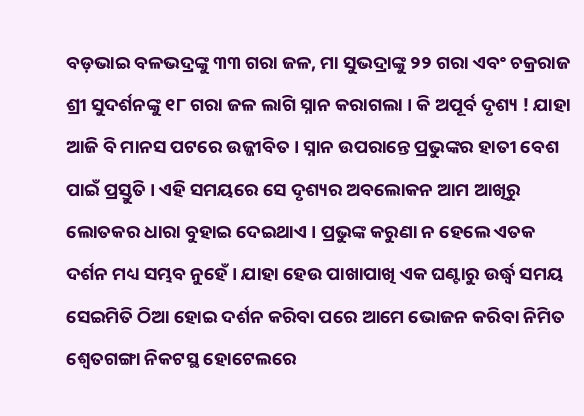ବଡ଼ଭାଇ ବଳଭଦ୍ରଙ୍କୁ ୩୩ ଗରା ଜଳ, ମା ସୁଭଦ୍ରାଙ୍କୁ ୨୨ ଗରା ଏବଂ ଚକ୍ରରାଜ ଶ୍ରୀ ସୁଦର୍ଶନଙ୍କୁ ୧୮ ଗରା ଜଳ ଲାଗି ସ୍ନାନ କରାଗଲା । କି ଅପୂର୍ବ ଦୃଶ୍ୟ ! ଯାହା ଆଜି ବି ମାନସ ପଟରେ ଉଜ୍ଜୀବିତ । ସ୍ନାନ ଉପରାନ୍ତେ ପ୍ରଭୁଙ୍କର ହାତୀ ବେଶ ପାଇଁ ପ୍ରସ୍ତୁତି । ଏହି ସମୟରେ ସେ ଦୃଶ୍ୟର ଅବଲୋକନ ଆମ ଆଖିରୁ ଲୋତକର ଧାରା ବୁହାଇ ଦେଇଥାଏ । ପ୍ରଭୁଙ୍କ କରୁଣା ନ ହେଲେ ଏତକ ଦର୍ଶନ ମଧ୍ୟ ସମ୍ଭବ ନୁହେଁ । ଯାହା ହେଉ ପାଖାପାଖି ଏକ ଘଣ୍ଟାରୁ ଉର୍ଦ୍ଧ୍ଵ ସମୟ ସେଇମିତି ଠିଆ ହୋଇ ଦର୍ଶନ କରିବା ପରେ ଆମେ ଭୋଜନ କରିବା ନିମିତ ଶ୍ଵେତଗଙ୍ଗା ନିକଟସ୍ଥ ହୋଟେଲରେ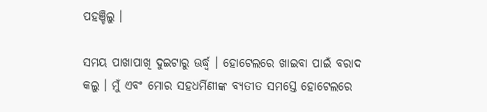ପହଞ୍ଚିଲୁ ।

ସମୟ ପାଖାପାଖି ଦୁଇଟାରୁ ଊର୍ଦ୍ଧ୍ଵ । ହୋଟେଲରେ ଖାଇବା ପାଇଁ ବରାଦ କଲୁ । ମୁଁ ଏବଂ ମୋର ସହଧର୍ମିଣୀଙ୍କ ବ୍ୟତୀତ ସମସ୍ତେ ହୋଟେଲରେ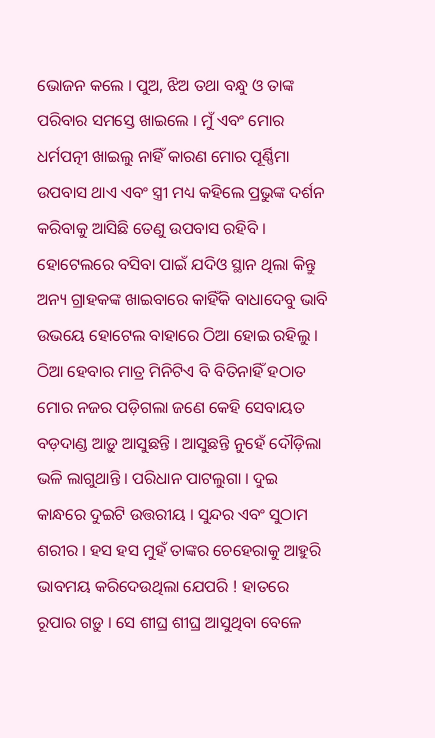ଭୋଜନ କଲେ । ପୁଅ, ଝିଅ ତଥା ବନ୍ଧୁ ଓ ତାଙ୍କ ପରିବାର ସମସ୍ତେ ଖାଇଲେ । ମୁଁ ଏବଂ ମୋର ଧର୍ମପତ୍ନୀ ଖାଇଲୁ ନାହିଁ କାରଣ ମୋର ପୂର୍ଣ୍ଣିମା ଉପବାସ ଥାଏ ଏବଂ ସ୍ତ୍ରୀ ମଧ୍ୟ କହିଲେ ପ୍ରଭୁଙ୍କ ଦର୍ଶନ କରିବାକୁ ଆସିଛି ତେଣୁ ଉପବାସ ରହିବି । ହୋଟେଲରେ ବସିବା ପାଇଁ ଯଦିଓ ସ୍ଥାନ ଥିଲା କିନ୍ତୁ ଅନ୍ୟ ଗ୍ରାହକଙ୍କ ଖାଇବାରେ କାହିଁକି ବାଧାଦେବୁ ଭାବି ଉଭୟେ ହୋଟେଲ ବାହାରେ ଠିଆ ହୋଇ ରହିଲୁ । ଠିଆ ହେବାର ମାତ୍ର ମିନିଟିଏ ବି ବିତିନାହିଁ ହଠାତ ମୋର ନଜର ପଡ଼ିଗଲା ଜଣେ କେହି ସେବାୟତ ବଡ଼ଦାଣ୍ଡ ଆଡ଼ୁ ଆସୁଛନ୍ତି । ଆସୁଛନ୍ତି ନୁହେଁ ଦୌଡ଼ିଲା ଭଳି ଲାଗୁଥାନ୍ତି । ପରିଧାନ ପାଟଲୁଗା । ଦୁଇ କାନ୍ଧରେ ଦୁଇଟି ଉତ୍ତରୀୟ । ସୁନ୍ଦର ଏବଂ ସୁଠାମ ଶରୀର । ହସ ହସ ମୁହଁ ତାଙ୍କର ଚେହେରାକୁ ଆହୁରି ଭାବମୟ କରିଦେଉଥିଲା ଯେପରି ! ହାତରେ ରୂପାର ଗଡ଼ୁ । ସେ ଶୀଘ୍ର ଶୀଘ୍ର ଆସୁଥିବା ବେଳେ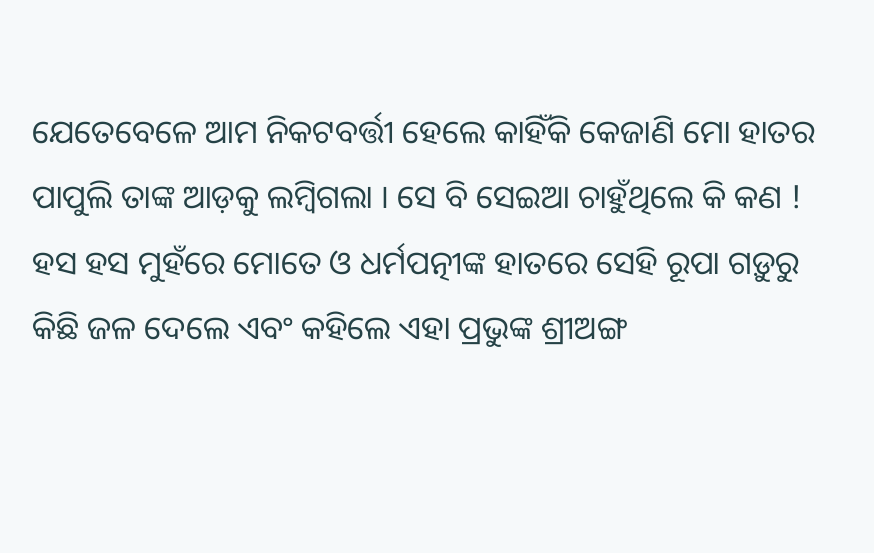ଯେତେବେଳେ ଆମ ନିକଟବର୍ତ୍ତୀ ହେଲେ କାହିଁକି କେଜାଣି ମୋ ହାତର ପାପୁଲି ତାଙ୍କ ଆଡ଼କୁ ଲମ୍ବିଗଲା । ସେ ବି ସେଇଆ ଚାହୁଁଥିଲେ କି କଣ ! ହସ ହସ ମୁହଁରେ ମୋତେ ଓ ଧର୍ମପତ୍ନୀଙ୍କ ହାତରେ ସେହି ରୂପା ଗଡ଼ୁରୁ କିଛି ଜଳ ଦେଲେ ଏବଂ କହିଲେ ଏହା ପ୍ରଭୁଙ୍କ ଶ୍ରୀଅଙ୍ଗ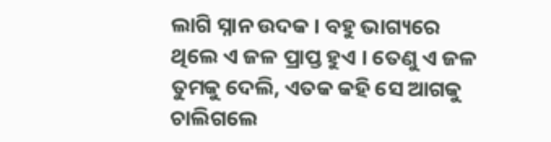ଲାଗି ସ୍ନାନ ଉଦକ । ବହୁ ଭାଗ୍ୟରେ ଥିଲେ ଏ ଜଳ ପ୍ରାପ୍ତ ହୁଏ । ତେଣୁ ଏ ଜଳ ତୁମକୁ ଦେଲି, ଏତକ କହି ସେ ଆଗକୁ ଚାଲିଗଲେ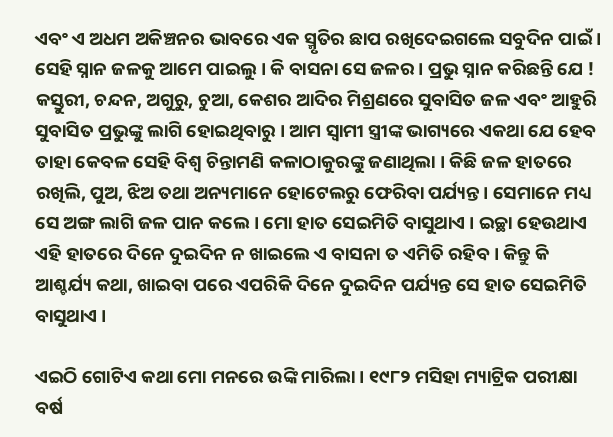ଏବଂ ଏ ଅଧମ ଅକିଞ୍ଚନର ଭାବରେ ଏକ ସ୍ମୃତିର ଛାପ ରଖିଦେଇଗଲେ ସବୁଦିନ ପାଇଁ । ସେହି ସ୍ନାନ ଜଳକୁ ଆମେ ପାଇଲୁ । କି ବାସନା ସେ ଜଳର । ପ୍ରଭୁ ସ୍ନାନ କରିଛନ୍ତି ଯେ ! କସ୍ତୁରୀ, ଚନ୍ଦନ, ଅଗୁରୁ, ଚୁଆ, କେଶର ଆଦିର ମିଶ୍ରଣରେ ସୁବାସିତ ଜଳ ଏବଂ ଆହୁରି ସୁବାସିତ ପ୍ରଭୁଙ୍କୁ ଲାଗି ହୋଇଥିବାରୁ । ଆମ ସ୍ଵାମୀ ସ୍ତ୍ରୀଙ୍କ ଭାଗ୍ୟରେ ଏକଥା ଯେ ହେବ ତାହା କେବଳ ସେହି ବିଶ୍ଵ ଚିନ୍ତାମଣି କଳାଠାକୁରଙ୍କୁ ଜଣାଥିଲା । କିଛି ଜଳ ହାତରେ ରଖିଲି, ପୁଅ, ଝିଅ ତଥା ଅନ୍ୟମାନେ ହୋଟେଲରୁ ଫେରିବା ପର୍ଯ୍ୟନ୍ତ । ସେମାନେ ମଧ୍ୟ ସେ ଅଙ୍ଗ ଲାଗି ଜଳ ପାନ କଲେ । ମୋ ହାତ ସେଇମିତି ବାସୁଥାଏ । ଇଚ୍ଛା ହେଉଥାଏ ଏହି ହାତରେ ଦିନେ ଦୁଇଦିନ ନ ଖାଇଲେ ଏ ବାସନା ତ ଏମିତି ରହିବ । କିନ୍ତୁ କି ଆଶ୍ଚର୍ଯ୍ୟ କଥା, ଖାଇବା ପରେ ଏପରିକି ଦିନେ ଦୁଇଦିନ ପର୍ଯ୍ୟନ୍ତ ସେ ହାତ ସେଇମିତି ବାସୁଥାଏ ।

ଏଇଠି ଗୋଟିଏ କଥା ମୋ ମନରେ ଉଙ୍କି ମାରିଲା । ୧୯୮୨ ମସିହା ମ୍ୟାଟ୍ରିକ ପରୀକ୍ଷା ବର୍ଷ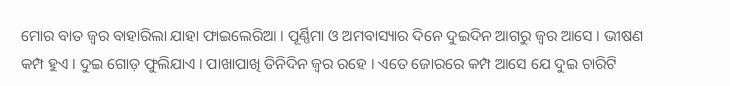ମୋର ବାତ ଜ୍ଵର ବାହାରିଲା ଯାହା ଫାଇଲେରିଆ । ପୂର୍ଣ୍ଣିମା ଓ ଅମବାସ୍ୟାର ଦିନେ ଦୁଇଦିନ ଆଗରୁ ଜ୍ଵର ଆସେ । ଭୀଷଣ କମ୍ପ ହୁଏ । ଦୁଇ ଗୋଡ଼ ଫୁଲିଯାଏ । ପାଖାପାଖି ତିନିଦିନ ଜ୍ଵର ରହେ । ଏତେ ଜୋରରେ କମ୍ପ ଆସେ ଯେ ଦୁଇ ଚାରିଟି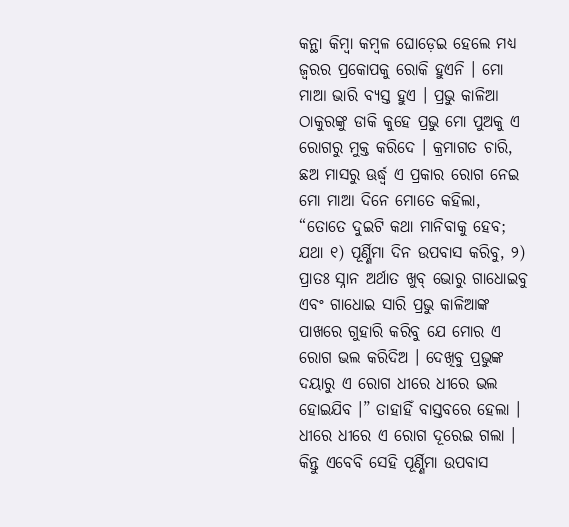କନ୍ଥା କିମ୍ବା କମ୍ବଳ ଘୋଡ଼େଇ ହେଲେ ମଧ୍ୟ ଜ୍ଵରର ପ୍ରକୋପକୁ ରୋକି ହୁଏନି । ମୋ ମାଆ ଭାରି ବ୍ୟସ୍ତ ହୁଏ । ପ୍ରଭୁ କାଳିଆ ଠାକୁରଙ୍କୁ ଡାକି କୁହେ ପ୍ରଭୁ ମୋ ପୁଅକୁ ଏ ରୋଗରୁ ମୁକ୍ତ କରିଦେ । କ୍ରମାଗତ ଚାରି, ଛଅ ମାସରୁ ଊର୍ଦ୍ଧ୍ଵ ଏ ପ୍ରକାର ରୋଗ ନେଇ ମୋ ମାଆ ଦିନେ ମୋତେ କହିଲା, “ତୋତେ ଦୁଇଟି କଥା ମାନିବାକୁ ହେବ; ଯଥା ୧) ପୂର୍ଣ୍ଣିମା ଦିନ ଉପବାସ କରିବୁ, ୨) ପ୍ରାତଃ ସ୍ନାନ ଅର୍ଥାତ ଖୁବ୍ ଭୋରୁ ଗାଧୋଇବୁ ଏବଂ ଗାଧୋଇ ସାରି ପ୍ରଭୁ କାଳିଆଙ୍କ ପାଖରେ ଗୁହାରି କରିବୁ ଯେ ମୋର ଏ ରୋଗ ଭଲ କରିଦିଅ । ଦେଖିବୁ ପ୍ରଭୁଙ୍କ ଦୟାରୁ ଏ ରୋଗ ଧୀରେ ଧୀରେ ଭଲ ହୋଇଯିବ ।” ତାହାହିଁ ବାସ୍ତବରେ ହେଲା । ଧୀରେ ଧୀରେ ଏ ରୋଗ ଦୂରେଇ ଗଲା । କିନ୍ତୁ ଏବେବି ସେହି ପୂର୍ଣ୍ଣିମା ଉପବାସ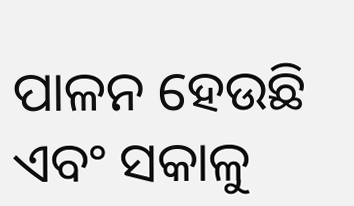ପାଳନ ହେଉଛି ଏବଂ ସକାଳୁ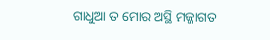ଗାଧୁଆ ତ ମୋର ଅସ୍ଥି ମଜ୍ଜାଗତ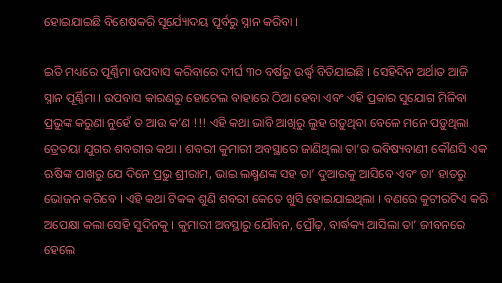ହୋଇଯାଇଛି ବିଶେଷକରି ସୂର୍ଯ୍ୟୋଦୟ ପୂର୍ବରୁ ସ୍ନାନ କରିବା ।

ଇତି ମଧ୍ୟରେ ପୂର୍ଣ୍ଣିମା ଉପବାସ କରିବାରେ ଦୀର୍ଘ ୩୦ ବର୍ଷରୁ ଉର୍ଦ୍ଧ୍ଵ ବିତିଯାଇଛି । ସେହିଦିନ ଅର୍ଥାତ ଆଜି ସ୍ନାନ ପୂର୍ଣ୍ଣିମା । ଉପବାସ କାରଣରୁ ହୋଟେଲ ବାହାରେ ଠିଆ ହେବା ଏବଂ ଏହି ପ୍ରକାର ସୁଯୋଗ ମିଳିବା ପ୍ରଭୁଙ୍କ କରୁଣା ନୁହେଁ ତ ଆଉ କ’ଣ !!! ଏହି କଥା ଭାବି ଆଖିରୁ ଲୁହ ଗଡ଼ୁଥିବା ବେଳେ ମନେ ପଡ଼ୁଥିଲା ତ୍ରେତୟା ଯୁଗର ଶବରୀର କଥା । ଶବରୀ କୁମାରୀ ଅବସ୍ଥାରେ ଜାଣିଥିଲା ତା’ର ଭବିଷ୍ୟବାଣୀ କୌଣସି ଏକ ଋଷିଙ୍କ ପାଖରୁ ଯେ ଦିନେ ପ୍ରଭୁ ଶ୍ରୀରାମ, ଭାଇ ଲକ୍ଷ୍ମଣଙ୍କ ସହ ତା’ ଦୁଆରକୁ ଆସିବେ ଏବଂ ତା’ ହାତରୁ ଭୋଜନ କରିବେ । ଏହି କଥା ଟିକକ ଶୁଣି ଶବରୀ କେତେ ଖୁସି ହୋଇଯାଇଥିଲା । ବଣରେ କୁଟୀରଟିଏ କରି ଅପେକ୍ଷା କଲା ସେହି ସୁଦିନକୁ । କୁମାରୀ ଅବସ୍ଥାରୁ ଯୌବନ, ପ୍ରୌଢ଼, ବାର୍ଦ୍ଧକ୍ୟ ଆସିଲା ତା’ ଜୀବନରେ ହେଲେ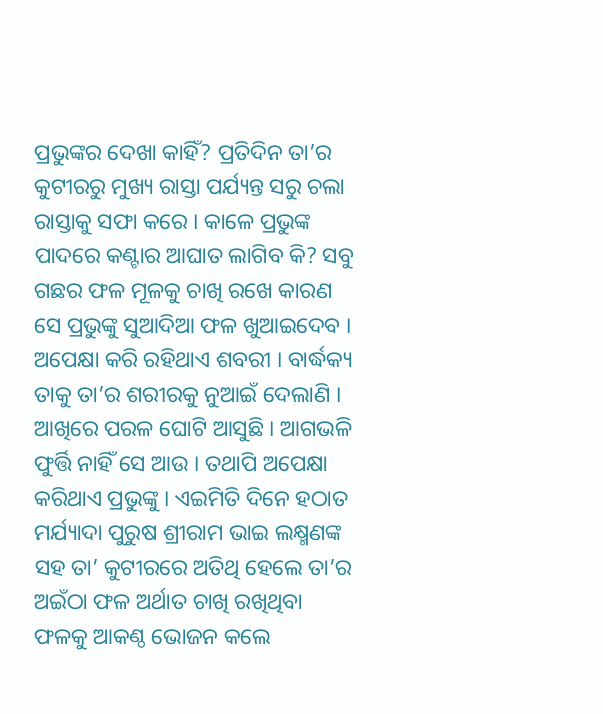ପ୍ରଭୁଙ୍କର ଦେଖା କାହିଁ? ପ୍ରତିଦିନ ତା’ର କୁଟୀରରୁ ମୁଖ୍ୟ ରାସ୍ତା ପର୍ଯ୍ୟନ୍ତ ସରୁ ଚଲା ରାସ୍ତାକୁ ସଫା କରେ । କାଳେ ପ୍ରଭୁଙ୍କ ପାଦରେ କଣ୍ଟାର ଆଘାତ ଲାଗିବ କି? ସବୁ ଗଛର ଫଳ ମୂଳକୁ ଚାଖି ରଖେ କାରଣ ସେ ପ୍ରଭୁଙ୍କୁ ସୁଆଦିଆ ଫଳ ଖୁଆଇଦେବ । ଅପେକ୍ଷା କରି ରହିଥାଏ ଶବରୀ । ବାର୍ଦ୍ଧକ୍ୟ ତାକୁ ତା’ର ଶରୀରକୁ ନୁଆଇଁ ଦେଲାଣି । ଆଖିରେ ପରଳ ଘୋଟି ଆସୁଛି । ଆଗଭଳି ଫୁର୍ତ୍ତି ନାହିଁ ସେ ଆଉ । ତଥାପି ଅପେକ୍ଷା କରିଥାଏ ପ୍ରଭୁଙ୍କୁ । ଏଇମିତି ଦିନେ ହଠାତ ମର୍ଯ୍ୟାଦା ପୁରୁଷ ଶ୍ରୀରାମ ଭାଇ ଲକ୍ଷ୍ମଣଙ୍କ ସହ ତା’ କୁଟୀରରେ ଅତିଥି ହେଲେ ତା’ର ଅଇଁଠା ଫଳ ଅର୍ଥାତ ଚାଖି ରଖିଥିବା ଫଳକୁ ଆକଣ୍ଠ ଭୋଜନ କଲେ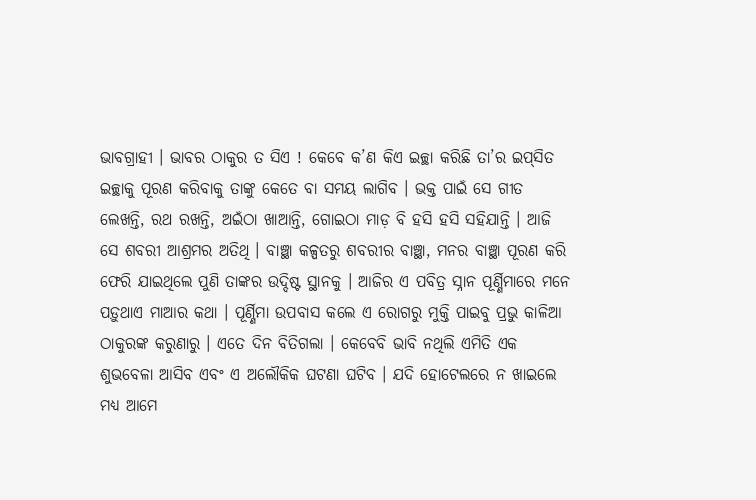ଭାବଗ୍ରାହୀ । ଭାବର ଠାକୁର ତ ସିଏ ! କେବେ କ’ଣ କିଏ ଇଚ୍ଛା କରିଛି ତା’ର ଇପ୍‌ସିତ ଇଚ୍ଛାକୁ ପୂରଣ କରିବାକୁ ତାଙ୍କୁ କେତେ ବା ସମୟ ଲାଗିବ । ଭକ୍ତ ପାଇଁ ସେ ଗୀତ ଲେଖନ୍ତି, ରଥ ରଖନ୍ତି, ଅଇଁଠା ଖାଆନ୍ତି, ଗୋଇଠା ମାଡ଼ ବି ହସି ହସି ସହିଯାନ୍ତି । ଆଜି ସେ ଶବରୀ ଆଶ୍ରମର ଅତିଥି । ବାଞ୍ଛା କଳ୍ପତରୁ ଶବରୀର ବାଞ୍ଛା, ମନର ବାଞ୍ଛା ପୂରଣ କରି ଫେରି ଯାଇଥିଲେ ପୁଣି ତାଙ୍କର ଉଦ୍ଦିଷ୍ଟ ସ୍ଥାନକୁ । ଆଜିର ଏ ପବିତ୍ର ସ୍ନାନ ପୂର୍ଣ୍ଣିମାରେ ମନେ ପଡ଼ୁଥାଏ ମାଆର କଥା । ପୂର୍ଣ୍ଣିମା ଉପବାସ କଲେ ଏ ରୋଗରୁ ମୁକ୍ତି ପାଇବୁ ପ୍ରଭୁ କାଳିଆ ଠାକୁରଙ୍କ କରୁଣାରୁ । ଏତେ ଦିନ ବିତିଗଲା । କେବେବି ଭାବି ନଥିଲି ଏମିତି ଏକ ଶୁଭବେଳା ଆସିବ ଏବଂ ଏ ଅଲୌକିକ ଘଟଣା ଘଟିବ । ଯଦି ହୋଟେଲରେ ନ ଖାଇଲେ ମଧ୍ୟ ଆମେ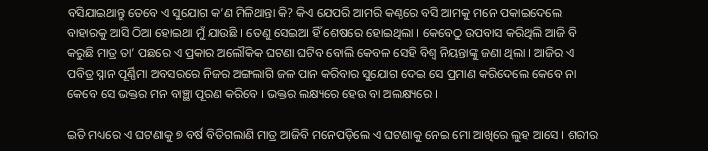ବସିଯାଇଥାନ୍ତୁ ତେବେ ଏ ସୁଯୋଗ କ’ଣ ମିଳିଥାନ୍ତା କି? କିଏ ଯେପରି ଆମରି କଣ୍ଠରେ ବସି ଆମକୁ ମନେ ପକାଇଦେଲେ ବାହାରକୁ ଆସି ଠିଆ ହୋଇଥା ମୁଁ ଯାଉଛି । ତେଣୁ ସେଇଆ ହିଁ ଶେଷରେ ହୋଇଥିଲା । କେବେଠୁ ଉପବାସ କରିଥିଲି ଆଜି ବି କରୁଛି ମାତ୍ର ତା’ ପଛରେ ଏ ପ୍ରକାର ଅଲୌକିକ ଘଟଣା ଘଟିବ ବୋଲି କେବଳ ସେହି ବିଶ୍ଵ ନିୟନ୍ତାଙ୍କୁ ଜଣା ଥିଲା । ଆଜିର ଏ ପବିତ୍ର ସ୍ନାନ ପୂର୍ଣ୍ଣିମା ଅବସରରେ ନିଜର ଅଙ୍ଗଲାଗି ଜଳ ପାନ କରିବାର ସୁଯୋଗ ଦେଇ ସେ ପ୍ରମାଣ କରିଦେଲେ କେବେ ନା କେବେ ସେ ଭକ୍ତର ମନ ବାଞ୍ଛା ପୂରଣ କରିବେ । ଭକ୍ତର ଲକ୍ଷ୍ୟରେ ହେଉ ବା ଅଲକ୍ଷ୍ୟରେ ।

ଇତି ମଧ୍ୟରେ ଏ ଘଟଣାକୁ ୭ ବର୍ଷ ବିତିଗଲାଣି ମାତ୍ର ଆଜିବି ମନେପଡ଼ିଲେ ଏ ଘଟଣାକୁ ନେଇ ମୋ ଆଖିରେ ଲୁହ ଆସେ । ଶରୀର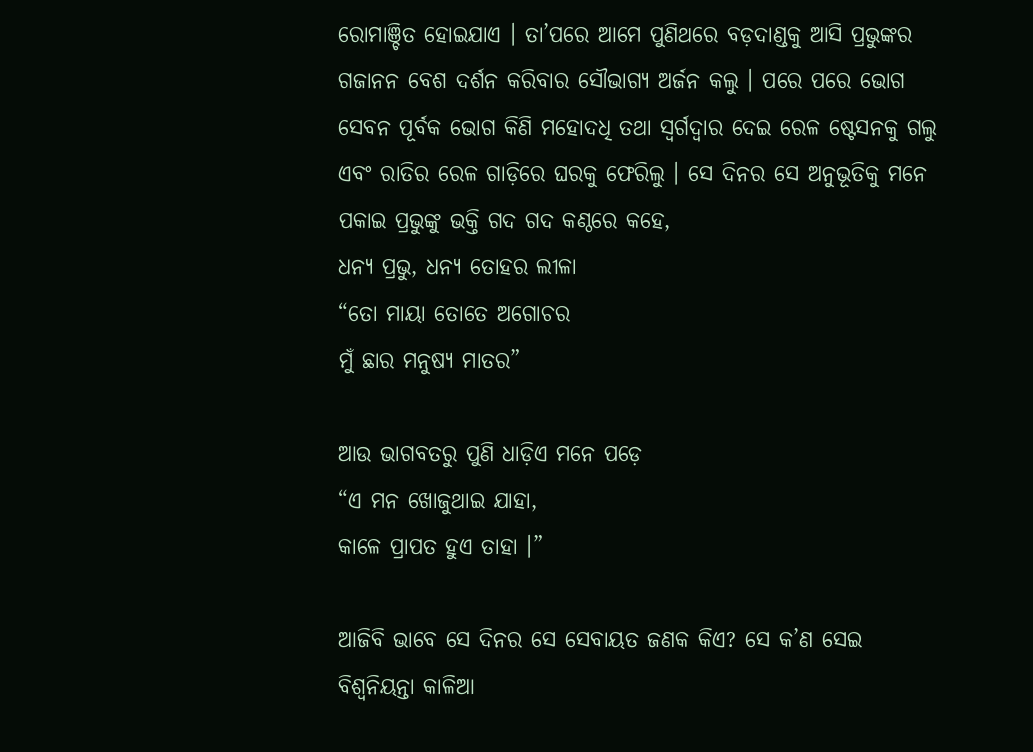ରୋମାଞ୍ଚିତ ହୋଇଯାଏ । ତା’ପରେ ଆମେ ପୁଣିଥରେ ବଡ଼ଦାଣ୍ଡକୁ ଆସି ପ୍ରଭୁଙ୍କର ଗଜାନନ ବେଶ ଦର୍ଶନ କରିବାର ସୌଭାଗ୍ୟ ଅର୍ଜନ କଲୁ । ପରେ ପରେ ଭୋଗ ସେବନ ପୂର୍ବକ ଭୋଗ କିଣି ମହୋଦଧି ତଥା ସ୍ଵର୍ଗଦ୍ଵାର ଦେଇ ରେଳ ଷ୍ଟେସନକୁ ଗଲୁ ଏବଂ ରାତିର ରେଳ ଗାଡ଼ିରେ ଘରକୁ ଫେରିଲୁ । ସେ ଦିନର ସେ ଅନୁଭୂତିକୁ ମନେ ପକାଇ ପ୍ରଭୁଙ୍କୁ ଭକ୍ତି ଗଦ ଗଦ କଣ୍ଠରେ କହେ,
ଧନ୍ୟ ପ୍ରଭୁ, ଧନ୍ୟ ତୋହର ଲୀଳା
“ତୋ ମାୟା ତୋତେ ଅଗୋଚର
ମୁଁ ଛାର ମନୁଷ୍ୟ ମାତର”

ଆଉ ଭାଗବତରୁ ପୁଣି ଧାଡ଼ିଏ ମନେ ପଡ଼େ
“ଏ ମନ ଖୋଜୁଥାଇ ଯାହା,
କାଳେ ପ୍ରାପତ ହୁଏ ତାହା ।”

ଆଜିବି ଭାବେ ସେ ଦିନର ସେ ସେବାୟତ ଜଣକ କିଏ? ସେ କ’ଣ ସେଇ ବିଶ୍ଵନିୟନ୍ତା କାଳିଆ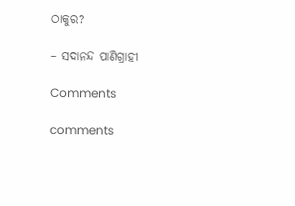ଠାକୁର?

– ସଦାନନ୍ଦ ପାଣିଗ୍ରାହୀ

Comments

comments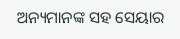ଅନ୍ୟମାନଙ୍କ ସହ ସେୟାର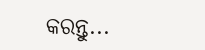କରନ୍ତୁ...